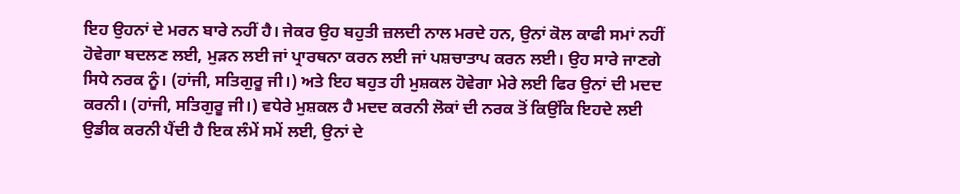ਇਹ ਉਹਨਾਂ ਦੇ ਮਰਨ ਬਾਰੇ ਨਹੀਂ ਹੈ। ਜੇਕਰ ਉਹ ਬਹੁਤੀ ਜ਼ਲਦੀ ਨਾਲ ਮਰਦੇ ਹਨ, ਉਨਾਂ ਕੋਲ ਕਾਫੀ ਸਮਾਂ ਨਹੀਂ ਹੋਵੇਗਾ ਬਦਲਣ ਲਈ, ਮੁੜਨ ਲਈ ਜਾਂ ਪ੍ਰਾਰਥਨਾ ਕਰਨ ਲਈ ਜਾਂ ਪਸ਼ਚਾਤਾਪ ਕਰਨ ਲਈ। ਉਹ ਸਾਰੇ ਜਾਣਗੇ ਸਿਧੇ ਨਰਕ ਨੂੰ। (ਹਾਂਜੀ, ਸਤਿਗੁਰੂ ਜੀ।) ਅਤੇ ਇਹ ਬਹੁਤ ਹੀ ਮੁਸ਼ਕਲ ਹੋਵੇਗਾ ਮੇਰੇ ਲਈ ਫਿਰ ਉਨਾਂ ਦੀ ਮਦਦ ਕਰਨੀ। (ਹਾਂਜੀ, ਸਤਿਗੁਰੂ ਜੀ।) ਵਧੇਰੇ ਮੁਸ਼ਕਲ ਹੈ ਮਦਦ ਕਰਨੀ ਲੋਕਾਂ ਦੀ ਨਰਕ ਤੋਂ ਕਿਉਂਕਿ ਇਹਦੇ ਲਈ ਉਡੀਕ ਕਰਨੀ ਪੈਂਦੀ ਹੈ ਇਕ ਲੰਮੇਂ ਸਮੇਂ ਲਈ, ਉਨਾਂ ਦੇ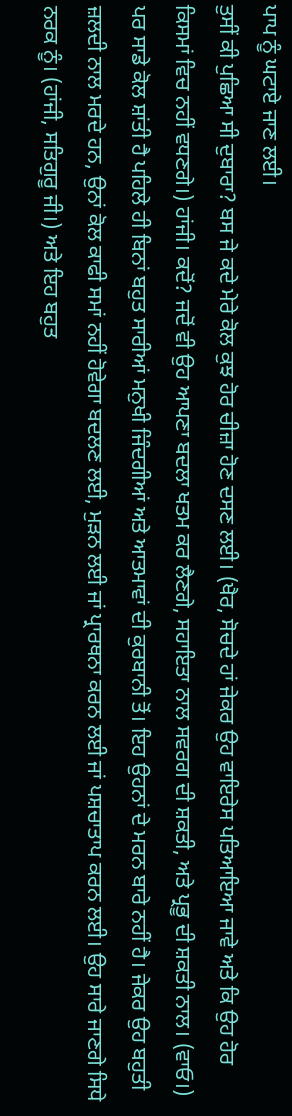ਪਾਪ ਨੂੰ ਘਟਾਏ ਜਾਣ ਲਈ।
ਤੁਸੀਂ ਕੀ ਪੁਛਿਆ ਸੀ ਦੁਬਾਰਾ? ਬਸ ਜੇ ਕਦੇ ਮੇਰੇ ਕੋਲ ਕੁਝ ਹੋਰ ਚੀਜ਼ਾ ਹੋਣ ਦਸਣ ਲਈ। (ਖੈਰ, ਸੋਚਦੇ ਹਾਂ ਜੇਕਰ ਉਹ ਵਾਇਰੇਸ ਪਤਿਆਇਆ ਜਾਵੇ ਅਤੇ ਕਿ ਉਹ ਹੋਰ ਕਿਸਮਾਂ ਵਿਚ ਨਹੀਂ ਵਧਣਗੇ।) ਹਾਂਜੀ। ਕਦੋਂ? ਜਦੋਂ ਵੀ ਉਹ ਆਪਣਾ ਬਦਲਾ ਖਤਮ ਕਰ ਲੈਣਗੇ, ਸਹਾਇਤਾ ਨਾਲ ਸਵਰਗ ਦੀ ਸ਼ਕਤੀ, ਅਤੇ ਪ੍ਰਭੂ ਦੀ ਸ਼ਕਤੀ ਨਾਲ। (ਵਾਓ।) ਪਰ ਸਾਡੇ ਕੋਲ ਸ਼ਾਂਤੀ ਹੈ ਪਹਿਲੇ ਹੀ ਬਿਨਾਂ ਬਹੁਤ ਸਾਰੀਆਂ ਮਨੁਖੀ ਜਿੰਦਗੀਆਂ ਅਤੇ ਆਤਮਾਵਾਂ ਦੀ ਕੁਰਬਾਨੀ ਤੋਂ। ਇਹ ਉਹਨਾਂ ਦੇ ਮਰਨ ਬਾਰੇ ਨਹੀਂ ਹੈ। ਜੇਕਰ ਉਹ ਬਹੁਤੀ ਜ਼ਲਦੀ ਨਾਲ ਮਰਦੇ ਹਨ, ਉਨਾਂ ਕੋਲ ਕਾਫੀ ਸਮਾਂ ਨਹੀਂ ਹੋਵੇਗਾ ਬਦਲਣ ਲਈ, ਮੁੜਨ ਲਈ ਜਾਂ ਪ੍ਰਾਰਥਨਾ ਕਰਨ ਲਈ ਜਾਂ ਪਸ਼ਚਾਤਾਪ ਕਰਨ ਲਈ। ਉਹ ਸਾਰੇ ਜਾਣਗੇ ਸਿਧੇ ਨਰਕ ਨੂੰ। (ਹਾਂਜੀ, ਸਤਿਗੁਰੂ ਜੀ।) ਅਤੇ ਇਹ ਬਹੁਤ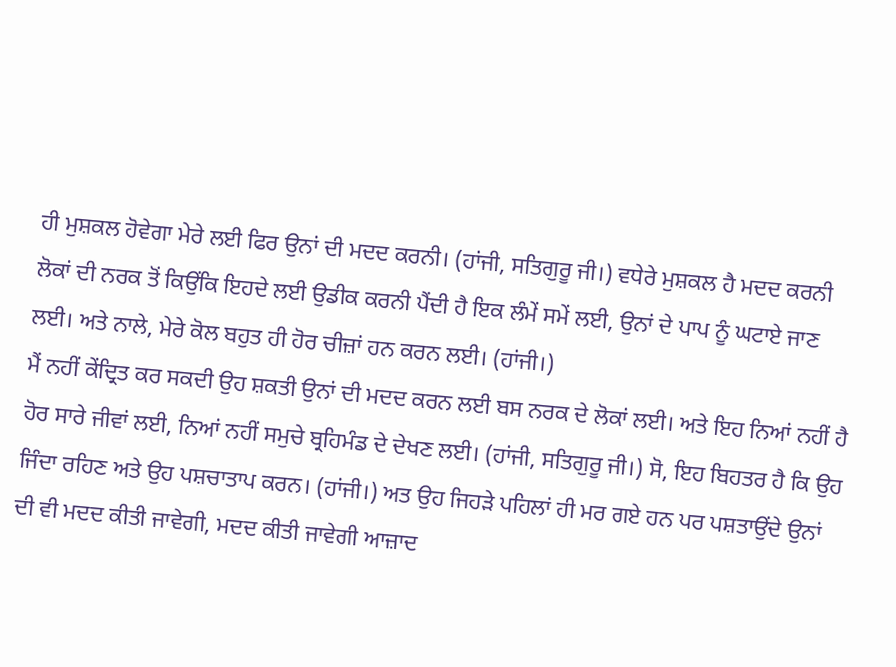ਹੀ ਮੁਸ਼ਕਲ ਹੋਵੇਗਾ ਮੇਰੇ ਲਈ ਫਿਰ ਉਨਾਂ ਦੀ ਮਦਦ ਕਰਨੀ। (ਹਾਂਜੀ, ਸਤਿਗੁਰੂ ਜੀ।) ਵਧੇਰੇ ਮੁਸ਼ਕਲ ਹੈ ਮਦਦ ਕਰਨੀ ਲੋਕਾਂ ਦੀ ਨਰਕ ਤੋਂ ਕਿਉਂਕਿ ਇਹਦੇ ਲਈ ਉਡੀਕ ਕਰਨੀ ਪੈਂਦੀ ਹੈ ਇਕ ਲੰਮੇਂ ਸਮੇਂ ਲਈ, ਉਨਾਂ ਦੇ ਪਾਪ ਨੂੰ ਘਟਾਏ ਜਾਣ ਲਈ। ਅਤੇ ਨਾਲੇ, ਮੇਰੇ ਕੋਲ ਬਹੁਤ ਹੀ ਹੋਰ ਚੀਜ਼ਾਂ ਹਨ ਕਰਨ ਲਈ। (ਹਾਂਜੀ।)
ਮੈਂ ਨਹੀਂ ਕੇਂਦ੍ਰਿਤ ਕਰ ਸਕਦੀ ਉਹ ਸ਼ਕਤੀ ਉਨਾਂ ਦੀ ਮਦਦ ਕਰਨ ਲਈ ਬਸ ਨਰਕ ਦੇ ਲੋਕਾਂ ਲਈ। ਅਤੇ ਇਹ ਨਿਆਂ ਨਹੀਂ ਹੈ ਹੋਰ ਸਾਰੇ ਜੀਵਾਂ ਲਈ, ਨਿਆਂ ਨਹੀਂ ਸਮੁਚੇ ਬ੍ਰਹਿਮੰਡ ਦੇ ਦੇਖਣ ਲਈ। (ਹਾਂਜੀ, ਸਤਿਗੁਰੂ ਜੀ।) ਸੋ, ਇਹ ਬਿਹਤਰ ਹੈ ਕਿ ਉਹ ਜਿੰਦਾ ਰਹਿਣ ਅਤੇ ਉਹ ਪਸ਼ਚਾਤਾਪ ਕਰਨ। (ਹਾਂਜੀ।) ਅਤ ਉਹ ਜਿਹੜੇ ਪਹਿਲਾਂ ਹੀ ਮਰ ਗਏ ਹਨ ਪਰ ਪਸ਼ਤਾਉਂਦੇ ਉਨਾਂ ਦੀ ਵੀ ਮਦਦ ਕੀਤੀ ਜਾਵੇਗੀ, ਮਦਦ ਕੀਤੀ ਜਾਵੇਗੀ ਆਜ਼ਾਦ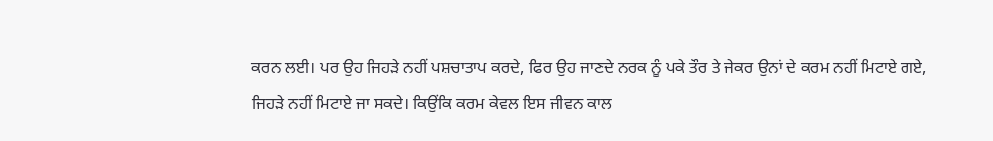ਕਰਨ ਲਈ। ਪਰ ਉਹ ਜਿਹੜੇ ਨਹੀਂ ਪਸ਼ਚਾਤਾਪ ਕਰਦੇ, ਫਿਰ ਉਹ ਜਾਣਦੇ ਨਰਕ ਨੂੰ ਪਕੇ ਤੌਰ ਤੇ ਜੇਕਰ ਉਨਾਂ ਦੇ ਕਰਮ ਨਹੀਂ ਮਿਟਾਏ ਗਏ, ਜਿਹੜੇ ਨਹੀਂ ਮਿਟਾਏ ਜਾ ਸਕਦੇ। ਕਿਉਂਕਿ ਕਰਮ ਕੇਵਲ ਇਸ ਜੀਵਨ ਕਾਲ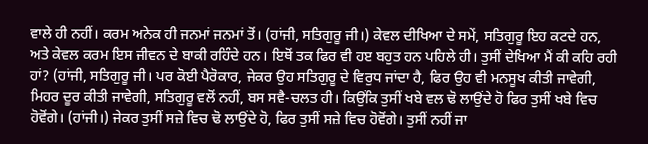ਵਾਲੇ ਹੀ ਨਹੀਂ। ਕਰਮ ਅਨੇਕ ਹੀ ਜਨਮਾਂ ਜਨਮਾਂ ਤੋਂ। (ਹਾਂਜੀ, ਸਤਿਗੁਰੂ ਜੀ।) ਕੇਵਲ ਦੀਖਿਆ ਦੇ ਸਮੇਂ, ਸਤਿਗੁਰੂ ਇਹ ਕਟਦੇ ਹਨ, ਅਤੇ ਕੇਵਲ ਕਰਮ ਇਸ ਜੀਵਨ ਦੇ ਬਾਕੀ ਰਹਿੰਦੇ ਹਨ। ਇਥੋਂ ਤਕ ਫਿਰ ਵੀ ਹੲ ਬਹੁਤ ਹਨ ਪਹਿਲੇ ਹੀ। ਤੁਸੀਂ ਦੇਖਿਆ ਮੈਂ ਕੀ ਕਹਿ ਰਹੀ ਹਾਂ? (ਹਾਂਜੀ, ਸਤਿਗੁਰੂ ਜੀ। ਪਰ ਕੋਈ ਪੈਰੋਕਾਰ, ਜੇਕਰ ਉਹ ਸਤਿਗੁਰੂ ਦੇ ਵਿਰੁਧ ਜਾਂਦਾ ਹੈ, ਫਿਰ ਉਹ ਵੀ ਮਨਸੂਖ ਕੀਤੀ ਜਾਵੇਗੀ, ਮਿਹਰ ਦੂਰ ਕੀਤੀ ਜਾਵੇਗੀ, ਸਤਿਗੁਰੂ ਵਲੋਂ ਨਹੀਂ, ਬਸ ਸਵੈ-ਚਲਤ ਹੀ। ਕਿਉਂਕਿ ਤੁਸੀਂ ਖਬੇ ਵਲ ਢੋ ਲਾਉਂਦੇ ਹੋ ਫਿਰ ਤੁਸੀਂ ਖਬੇ ਵਿਚ ਹੋਵੋਂਗੇ। (ਹਾਂਜੀ।) ਜੇਕਰ ਤੁਸੀਂ ਸਜ਼ੇ ਵਿਚ ਢੋ ਲਾਉਂਦੇ ਹੋ, ਫਿਰ ਤੁਸੀਂ ਸਜ਼ੇ ਵਿਚ ਹੋਵੋਂਗੇ। ਤੁਸੀਂ ਨਹੀਂ ਜਾ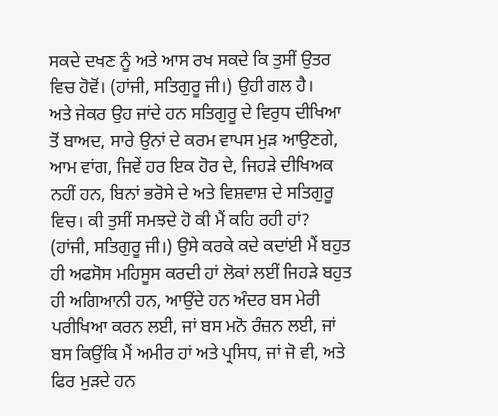ਸਕਦੇ ਦਖਣ ਨੂੰ ਅਤੇ ਆਸ ਰਖ ਸਕਦੇ ਕਿ ਤੁਸੀਂ ਉਤਰ ਵਿਚ ਹੋਵੋਂ। (ਹਾਂਜੀ, ਸਤਿਗੁਰੂ ਜੀ।) ਉਹੀ ਗਲ ਹੈ।
ਅਤੇ ਜੇਕਰ ਉਹ ਜਾਂਦੇ ਹਨ ਸਤਿਗੁਰੂ ਦੇ ਵਿਰੁਧ ਦੀਖਿਆ ਤੋਂ ਬਾਅਦ, ਸਾਰੇ ਉਨਾਂ ਦੇ ਕਰਮ ਵਾਪਸ ਮੁੜ ਆਉਣਗੇ, ਆਮ ਵਾਂਗ, ਜਿਵੇਂ ਹਰ ਇਕ ਹੋਰ ਦੇ, ਜਿਹੜੇ ਦੀਖਿਅਕ ਨਹੀਂ ਹਨ, ਬਿਨਾਂ ਭਰੋਸੇ ਦੇ ਅਤੇ ਵਿਸ਼ਵਾਸ਼ ਦੇ ਸਤਿਗੁਰੂ ਵਿਚ। ਕੀ ਤੁਸੀਂ ਸਮਝਦੇ ਹੋ ਕੀ ਮੈਂ ਕਹਿ ਰਹੀ ਹਾਂ? (ਹਾਂਜੀ, ਸਤਿਗੁਰੂ ਜੀ।) ਉਸੇ ਕਰਕੇ ਕਦੇ ਕਦਾਂਈ ਮੈਂ ਬਹੁਤ ਹੀ ਅਫਸੋਸ ਮਹਿਸੂਸ ਕਰਦੀ ਹਾਂ ਲੋਕਾਂ ਲਈਂ ਜਿਹੜੇ ਬਹੁਤ ਹੀ ਅਗਿਆਨੀ ਹਨ, ਆਉਂਦੇ ਹਨ ਅੰਦਰ ਬਸ ਮੇਰੀ ਪਰੀਖਿਆ ਕਰਨ ਲਈ, ਜਾਂ ਬਸ ਮਨੋ ਰੰਜ਼ਨ ਲਈ, ਜਾਂ ਬਸ ਕਿਉਂਕਿ ਮੈਂ ਅਮੀਰ ਹਾਂ ਅਤੇ ਪ੍ਰਸਿਧ, ਜਾਂ ਜੋ ਵੀ, ਅਤੇ ਫਿਰ ਮੁੜਦੇ ਹਨ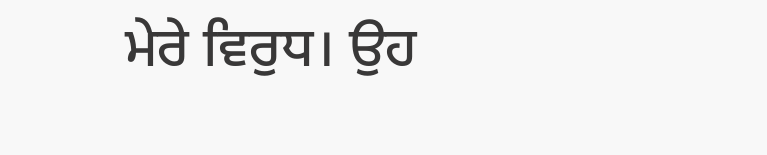ਮੇਰੇ ਵਿਰੁਧ। ਉਹ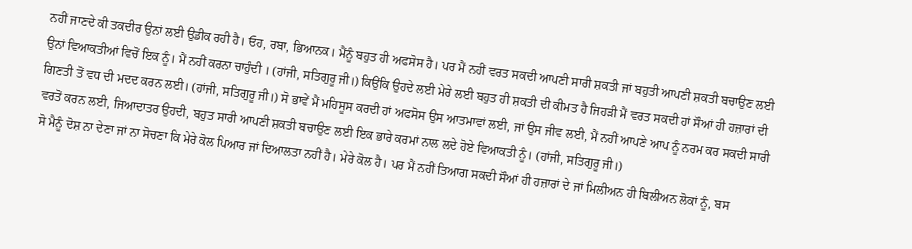ਨਹੀਂ ਜਾਣਦੇ ਕੀ ਤਕਦੀਰ ਉਨਾਂ ਲਈ ਉਡੀਕ ਰਹੀ ਹੈ। ਓਹ, ਰਬਾ, ਭਿਆਨਕ। ਮੈਂਨੂੰ ਬਹੁਤ ਹੀ ਅਫਸੋਸ ਹੈ। ਪਰ ਮੈਂ ਨਹੀਂ ਵਰਤ ਸਕਦੀ ਆਪਣੀ ਸਾਰੀ ਸ਼ਕਤੀ ਜਾਂ ਬਹੁਤੀ ਆਪਣੀ ਸ਼ਕਤੀ ਬਚਾਉਣ ਲਈ ਉਨਾਂ ਵਿਆਕਤੀਆਂ ਵਿਚੋਂ ਇਕ ਨੂੰ। ਮੈਂ ਨਹੀਂ ਕਰਨਾ ਚਾਹੁੰਦੀ । (ਹਾਂਜੀ, ਸਤਿਗੁਰੂ ਜੀ।) ਕਿਉਂਕਿ ਉਹਦੇ ਲਈ ਮੇਰੇ ਲਈ ਬਹੁਤ ਹੀ ਸ਼ਕਤੀ ਦੀ ਕੀਮਤ ਹੈ ਜਿਹੜੀ ਮੈਂ ਵਰਤ ਸਕਦੀ ਹਾਂ ਸੌਆਂ ਹੀ ਹਜ਼ਾਰਾਂ ਦੀ ਗਿਣਤੀ ਤੋਂ ਵਧ ਦੀ ਮਦਦ ਕਰਨ ਲਈ। (ਹਾਂਜੀ, ਸਤਿਗੁਰੂ ਜੀ।) ਸੋ ਭਾਵੇਂ ਮੈਂ ਮਹਿਸੂਸ ਕਰਦੀ ਹਾਂ ਅਫਸੋਸ ਉਸ ਆਤਮਾਵਾਂ ਲਈ, ਜਾਂ ਉਸ ਜੀਵ ਲਈ, ਮੈਂ ਨਹੀਂ ਆਪਣੇ ਆਪ ਨੂੰ ਨਰਮ ਕਰ ਸਕਦੀ ਸਾਰੀ ਵਰਤੋਂ ਕਰਨ ਲਈ, ਜਿਆਦਾਤਰ ਉਹਦੀ, ਬਹੁਤ ਸਾਰੀ ਆਪਣੀ ਸ਼ਕਤੀ ਬਚਾਉਣ ਲਈ ਇਕ ਭਾਰੇ ਕਰਮਾਂ ਨਾਲ ਲਦੇ ਹੋਏ ਵਿਆਕਤੀ ਨੂੰ। (ਹਾਂਜੀ, ਸਤਿਗੁਰੂ ਜੀ।)
ਸੋ ਮੈਨੂੰ ਦੋਸ਼ ਨਾ ਦੇਣਾ ਜਾਂ ਨਾ ਸੋਚਣਾ ਕਿ ਮੇਰੇ ਕੋਲ ਪਿਆਰ ਜਾਂ ਦਿਆਲਤਾ ਨਹੀਂ ਹੈ। ਮੇਰੇ ਕੋਲ ਹੈ। ਪਰ ਮੈਂ ਨਹੀਂ ਤਿਆਗ ਸਕਦੀ ਸੌਆਂ ਹੀ ਹਜ਼ਾਰਾਂ ਦੇ ਜਾਂ ਮਿਲੀਅਨ ਹੀ ਬਿਲੀਅਨ ਲੋਕਾਂ ਨੂੰ, ਬਸ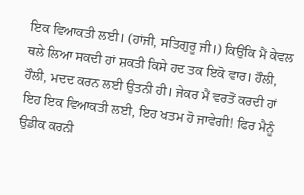ਇਕ ਵਿਆਕਤੀ ਲਈ। (ਹਾਂਜੀ, ਸਤਿਗੁਰੂ ਜੀ।) ਕਿਉਂਕਿ ਮੈਂ ਕੇਵਲ ਥਲੇ ਲਿਆ ਸਕਦੀ ਹਾਂ ਸ਼ਕਤੀ ਕਿਸੇ ਹਦ ਤਕ ਇਕੋ ਵਾਰ। ਹੌਲੀ, ਹੌਲੀ, ਮਦਦ ਕਰਨ ਲਈ ਉਤਨੀ ਹੀ। ਜੇਕਰ ਮੈਂ ਵਰਤੋਂ ਕਰਦੀ ਹਾਂ ਇਹ ਇਕ ਵਿਆਕਤੀ ਲਈ, ਇਹ ਖਤਮ ਹੋ ਜਾਵੇਗੀ! ਫਿਰ ਮੈਨੂੰ ਉਡੀਕ ਕਰਨੀ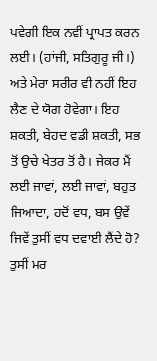ਪਵੇਗੀ ਇਕ ਨਵੀਂ ਪ੍ਰਾਪਤ ਕਰਨ ਲਈ। (ਹਾਂਜੀ, ਸਤਿਗੁਰੂ ਜੀ।) ਅਤੇ ਮੇਰਾ ਸਰੀਰ ਵੀ ਨਹੀਂ ਇਹ ਲੈਣ ਦੇ ਯੋਗ ਹੋਵੇਗਾ। ਇਹ ਸ਼ਕਤੀ, ਬੇਹਦ ਵਡੀ ਸ਼ਕਤੀ, ਸਭ ਤੋਂ ਉਚੇ ਖੇਤਰ ਤੋਂ ਹੈ। ਜੇਕਰ ਮੈਂ ਲਈ ਜਾਵਾਂ, ਲਈ ਜਾਵਾਂ, ਬਹੁਤ ਜਿਆਦਾ, ਹਦੋਂ ਵਧ, ਬਸ ਉਵੇਂ ਜਿਵੇਂ ਤੁਸੀਂ ਵਧ ਦਵਾਈ ਲੈਂਦੇ ਹੋ? ਤੁਸੀਂ ਮਰ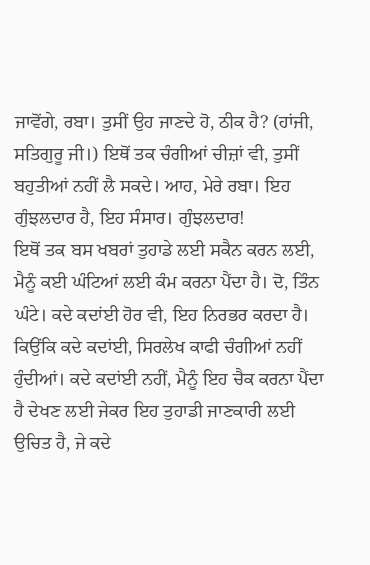ਜਾਵੋਂਗੇ, ਰਬਾ। ਤੁਸੀਂ ਉਹ ਜਾਣਦੇ ਹੋ, ਠੀਕ ਹੈ? (ਹਾਂਜੀ, ਸਤਿਗੁਰੂ ਜੀ।) ਇਥੋਂ ਤਕ ਚੰਗੀਆਂ ਚੀਜ਼ਾਂ ਵੀ, ਤੁਸੀਂ ਬਹੁਤੀਆਂ ਨਹੀਂ ਲੈ ਸਕਦੇ। ਆਹ, ਮੇਰੇ ਰਬਾ। ਇਹ ਗੁੰਝਲਦਾਰ ਹੈ, ਇਹ ਸੰਸਾਰ। ਗੁੰਝਲਦਾਰ!
ਇਥੋਂ ਤਕ ਬਸ ਖਬਰਾਂ ਤੁਹਾਡੇ ਲਈ ਸਕੈਨ ਕਰਨ ਲਈ, ਮੈਨੂੰ ਕਈ ਘੰਟਿਆਂ ਲਈ ਕੰਮ ਕਰਨਾ ਪੈਂਦਾ ਹੈ। ਦੋ, ਤਿੰਨ ਘੰਟੇ। ਕਦੇ ਕਦਾਂਈ ਹੋਰ ਵੀ, ਇਹ ਨਿਰਭਰ ਕਰਦਾ ਹੈ। ਕਿਉਂਕਿ ਕਦੇ ਕਦਾਂਈ, ਸਿਰਲੇਖ ਕਾਫੀ ਚੰਗੀਆਂ ਨਹੀਂ ਹੁੰਦੀਆਂ। ਕਦੇ ਕਦਾਂਈ ਨਹੀਂ, ਮੈਨੂੰ ਇਹ ਚੈਕ ਕਰਨਾ ਪੈਂਦਾ ਹੈ ਦੇਖਣ ਲਈ ਜੇਕਰ ਇਹ ਤੁਹਾਡੀ ਜਾਣਕਾਰੀ ਲਈ ਉਚਿਤ ਹੈ, ਜੇ ਕਦੇ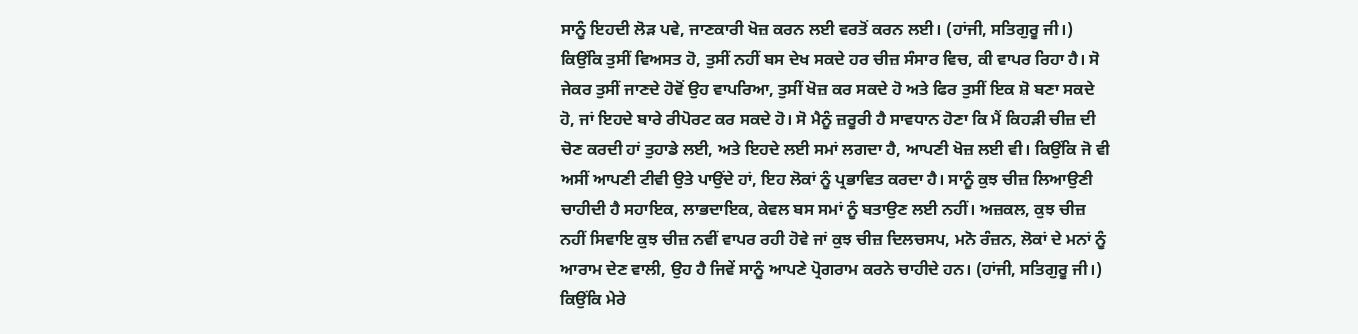ਸਾਨੂੰ ਇਹਦੀ ਲੋੜ ਪਵੇ, ਜਾਣਕਾਰੀ ਖੋਜ਼ ਕਰਨ ਲਈ ਵਰਤੋਂ ਕਰਨ ਲਈ। (ਹਾਂਜੀ, ਸਤਿਗੁਰੂ ਜੀ।) ਕਿਉਂਕਿ ਤੁਸੀਂ ਵਿਅਸਤ ਹੋ, ਤੁਸੀਂ ਨਹੀਂ ਬਸ ਦੇਖ ਸਕਦੇ ਹਰ ਚੀਜ਼ ਸੰਸਾਰ ਵਿਚ, ਕੀ ਵਾਪਰ ਰਿਹਾ ਹੈ। ਸੋ ਜੇਕਰ ਤੁਸੀਂ ਜਾਣਦੇ ਹੋਵੋਂ ਉਹ ਵਾਪਰਿਆ, ਤੁਸੀਂ ਖੋਜ਼ ਕਰ ਸਕਦੇ ਹੋ ਅਤੇ ਫਿਰ ਤੁਸੀਂ ਇਕ ਸ਼ੋ ਬਣਾ ਸਕਦੇ ਹੋ, ਜਾਂ ਇਹਦੇ ਬਾਰੇ ਰੀਪੋਰਟ ਕਰ ਸਕਦੇ ਹੋ। ਸੋ ਮੈਨੂੰ ਜ਼ਰੂਰੀ ਹੈ ਸਾਵਧਾਨ ਹੋਣਾ ਕਿ ਮੈਂ ਕਿਹੜੀ ਚੀਜ਼ ਦੀ ਚੋਣ ਕਰਦੀ ਹਾਂ ਤੁਹਾਡੇ ਲਈ, ਅਤੇ ਇਹਦੇ ਲਈ ਸਮਾਂ ਲਗਦਾ ਹੈ, ਆਪਣੀ ਖੋਜ਼ ਲਈ ਵੀ। ਕਿਉਂਕਿ ਜੋ ਵੀ ਅਸੀਂ ਆਪਣੀ ਟੀਵੀ ਉਤੇ ਪਾਉਂਦੇ ਹਾਂ, ਇਹ ਲੋਕਾਂ ਨੂੰ ਪ੍ਰਭਾਵਿਤ ਕਰਦਾ ਹੈ। ਸਾਨੂੰ ਕੁਝ ਚੀਜ਼ ਲਿਆਉਣੀ ਚਾਹੀਦੀ ਹੈ ਸਹਾਇਕ, ਲਾਭਦਾਇਕ, ਕੇਵਲ ਬਸ ਸਮਾਂ ਨੂੰ ਬਤਾਉਣ ਲਈ ਨਹੀਂ। ਅਜ਼ਕਲ, ਕੁਝ ਚੀਜ਼ ਨਹੀਂ ਸਿਵਾਇ ਕੁਝ ਚੀਜ਼ ਨਵੀਂ ਵਾਪਰ ਰਹੀ ਹੋਵੇ ਜਾਂ ਕੁਝ ਚੀਜ਼ ਦਿਲਚਸਪ, ਮਨੋ ਰੰਜ਼ਨ, ਲੋਕਾਂ ਦੇ ਮਨਾਂ ਨੂੰ ਆਰਾਮ ਦੇਣ ਵਾਲੀ, ਉਹ ਹੈ ਜਿਵੇਂ ਸਾਨੂੰ ਆਪਣੇ ਪ੍ਰੋਗਰਾਮ ਕਰਨੇ ਚਾਹੀਦੇ ਹਨ। (ਹਾਂਜੀ, ਸਤਿਗੁਰੂ ਜੀ।)
ਕਿਉਂਕਿ ਮੇਰੇ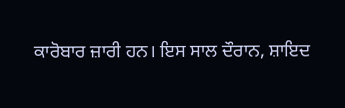ਕਾਰੋਬਾਰ ਜ਼ਾਰੀ ਹਨ। ਇਸ ਸਾਲ ਦੌਰਾਨ, ਸ਼ਾਇਦ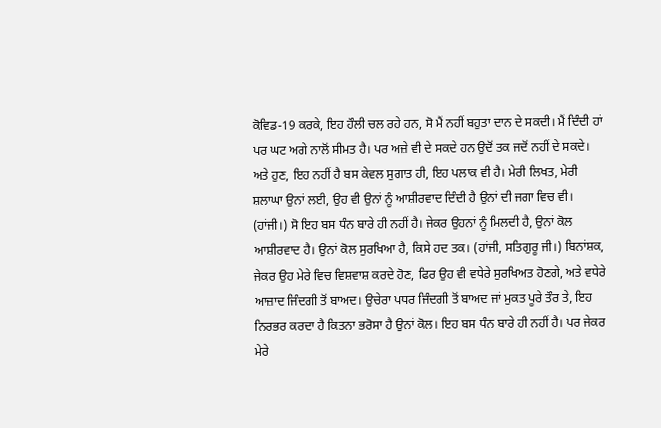ਕੋਵਿਡ-19 ਕਰਕੇ, ਇਹ ਹੌਲੀ ਚਲ ਰਹੇ ਹਨ, ਸੋ ਮੈਂ ਨਹੀਂ ਬਹੁਤਾ ਦਾਨ ਦੇ ਸਕਦੀ। ਮੈਂ ਦਿੰਦੀ ਹਾਂ ਪਰ ਘਟ ਅਗੇ ਨਾਲੋਂ ਸੀਮਤ ਹੈ। ਪਰ ਅਜ਼ੇ ਵੀ ਦੇ ਸਕਦੇ ਹਨ ਉਦੋਂ ਤਕ ਜਦੋਂ ਨਹੀਂ ਦੇ ਸਕਦੇ। ਅਤੇ ਹੁਣ, ਇਹ ਨਹੀਂ ਹੈ ਬਸ ਕੇਵਲ ਸੁਗਾਤ ਹੀ, ਇਹ ਪਲਾਕ ਵੀ ਹੈ। ਮੇਰੀ ਲਿਖਤ, ਮੇਰੀ ਸ਼ਲਾਘਾ ਉਨਾਂ ਲਈ, ਉਹ ਵੀ ਉਨਾਂ ਨੂੰ ਆਸ਼ੀਰਵਾਦ ਦਿੰਦੀ ਹੈ ਉਨਾਂ ਦੀ ਜਗਾ ਵਿਚ ਵੀ। (ਹਾਂਜੀ।) ਸੋ ਇਹ ਬਸ ਧੰਨ ਬਾਰੇ ਹੀ ਨਹੀਂ ਹੈ। ਜੇਕਰ ਉਹਨਾਂ ਨੂੰ ਮਿਲਦੀ ਹੈ, ਉਨਾਂ ਕੋਲ ਆਸ਼ੀਰਵਾਦ ਹੈ। ਉਨਾਂ ਕੋਲ ਸੁਰਖਿਆ ਹੈ, ਕਿਸੇ ਹਦ ਤਕ। (ਹਾਂਜੀ, ਸਤਿਗੁਰੂ ਜੀ।) ਬਿਨਾਂਸ਼ਕ, ਜੇਕਰ ਉਹ ਮੇਰੇ ਵਿਚ ਵਿਸ਼ਵਾਸ਼ ਕਰਦੇ ਹੋਣ, ਫਿਰ ਉਹ ਵੀ ਵਧੇਰੇ ਸੁਰਖਿਅਤ ਹੋਣਗੇ, ਅਤੇ ਵਧੇਰੇ ਆਜ਼ਾਦ ਜਿੰਦਗੀ ਤੋਂ ਬਾਅਦ। ਉਚੇਰਾ ਪਧਰ ਜਿੰਦਗੀ ਤੋਂ ਬਾਅਦ ਜਾਂ ਮੁਕਤ ਪੂਰੇ ਤੌਰ ਤੇ, ਇਹ ਨਿਰਭਰ ਕਰਦਾ ਹੈ ਕਿਤਨਾ ਭਰੋਸਾ ਹੈ ਉਨਾਂ ਕੋਲ। ਇਹ ਬਸ ਧੰਨ ਬਾਰੇ ਹੀ ਨਹੀਂ ਹੈ। ਪਰ ਜੇਕਰ ਮੇਰੇ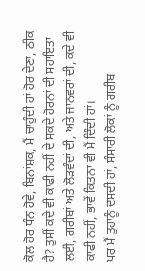ਕੋਲ ਹੋਰ ਧੰਨ ਹੋਵੇ, ਬਿਨਾਂਸ਼ਕ, ਮੈਂ ਚਾਹੁੰਦੀ ਹਾਂ ਹੋਰ ਦੇਣਾ, ਠੀਕ ਹੈ? ਤੁਸੀਂ ਕਦੇ ਵੀ ਕਾਫੀ ਨਹੀਂ ਦੇ ਸਕਦੇ ਹੋਰਨਾਂ ਦੀ ਸਹਾਇਤਾ ਲਈ, ਗਰੀਬਾਂ ਅਤੇ ਲੋੜਵੰਦਾਂ ਦੀ, ਅਤੇ ਜਾਨਵਰਾਂ ਦੀ, ਕਦੇ ਵੀ ਕਾਫੀ ਨਹੀਂ, ਭਾਵੇਂ ਕਿਤਨਾ ਵੀ ਮੈਂ ਦਿੰਦੀ ਹਾਂ।
ਪਰ ਮੈਂ ਤੁਹਾਨੂੰ ਦਸਦੀ ਹਾਂ, ਸੰਸਾਰੀ ਲੋਕਾਂ ਨੂੰ ਗਰੀਬ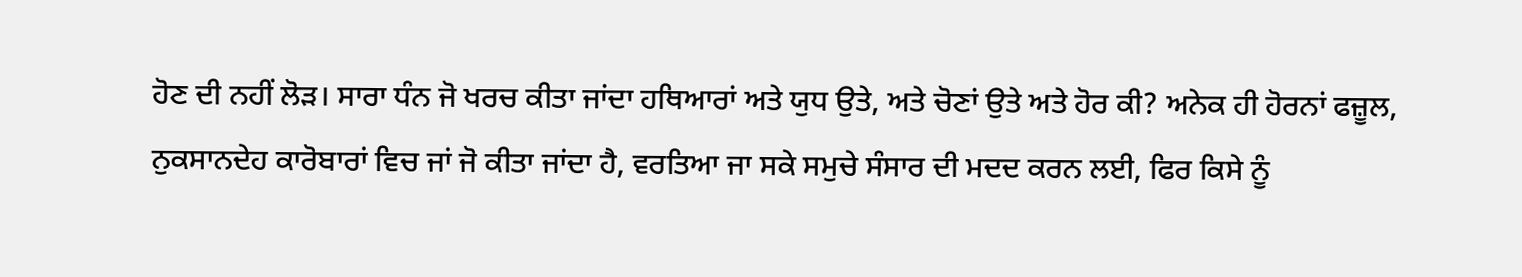ਹੋਣ ਦੀ ਨਹੀਂ ਲੋੜ। ਸਾਰਾ ਧੰਨ ਜੋ ਖਰਚ ਕੀਤਾ ਜਾਂਦਾ ਹਥਿਆਰਾਂ ਅਤੇ ਯੁਧ ਉਤੇ, ਅਤੇ ਚੋਣਾਂ ਉਤੇ ਅਤੇ ਹੋਰ ਕੀ? ਅਨੇਕ ਹੀ ਹੋਰਨਾਂ ਫਜ਼ੂਲ, ਨੁਕਸਾਨਦੇਹ ਕਾਰੋਬਾਰਾਂ ਵਿਚ ਜਾਂ ਜੋ ਕੀਤਾ ਜਾਂਦਾ ਹੈ, ਵਰਤਿਆ ਜਾ ਸਕੇ ਸਮੁਚੇ ਸੰਸਾਰ ਦੀ ਮਦਦ ਕਰਨ ਲਈ, ਫਿਰ ਕਿਸੇ ਨੂੰ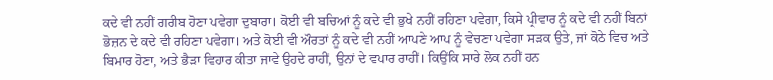ਕਦੇ ਵੀ ਨਹੀਂ ਗਰੀਬ ਹੋਣਾ ਪਵੇਗਾ ਦੁਬਾਰਾ। ਕੋਈ ਵੀ ਬਚਿਆਂ ਨੂੰ ਕਦੇ ਵੀ ਭੁਖੇ ਨਹੀਂ ਰਹਿਣਾ ਪਵੇਗਾ, ਕਿਸੇ ਪ੍ਰੀਵਾਰ ਨੂੰ ਕਦੇ ਵੀ ਨਹੀਂ ਬਿਨਾਂ ਭੋਜ਼ਨ ਦੇ ਕਦੇ ਵੀ ਰਹਿਣਾ ਪਵੇਗਾ। ਅਤੇ ਕੋਈ ਵੀ ਔਰਤਾਂ ਨੂੰ ਕਦੇ ਵੀ ਨਹੀਂ ਆਪਣੇ ਆਪ ਨੂੰ ਵੇਚਣਾ ਪਵੇਗਾ ਸੜਕ ਉਤੇ, ਜਾਂ ਕੋਠੇ ਵਿਚ ਅਤੇ ਬਿਮਾਰ ਹੋਣਾ, ਅਤੇ ਭੈੜਾ ਵਿਹਾਰ ਕੀਤਾ ਜਾਵੇ ਉਹਦੇ ਰਾਹੀਂ, ਉਨਾਂ ਦੇ ਵਪਾਰ ਰਾਹੀਂ। ਕਿਉਂਕਿ ਸਾਰੇ ਲੋਕ ਨਹੀਂ ਹਨ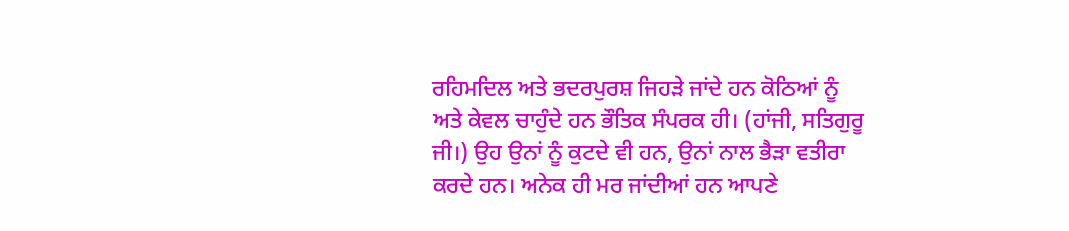ਰਹਿਮਦਿਲ ਅਤੇ ਭਦਰਪੁਰਸ਼ ਜਿਹੜੇ ਜਾਂਦੇ ਹਨ ਕੋਠਿਆਂ ਨੂੰ ਅਤੇ ਕੇਵਲ ਚਾਹੁੰਦੇ ਹਨ ਭੌਤਿਕ ਸੰਪਰਕ ਹੀ। (ਹਾਂਜੀ, ਸਤਿਗੁਰੂ ਜੀ।) ਉਹ ਉਨਾਂ ਨੂੰ ਕੁਟਦੇ ਵੀ ਹਨ, ਉਨਾਂ ਨਾਲ ਭੈੜਾ ਵਤੀਰਾ ਕਰਦੇ ਹਨ। ਅਨੇਕ ਹੀ ਮਰ ਜਾਂਦੀਆਂ ਹਨ ਆਪਣੇ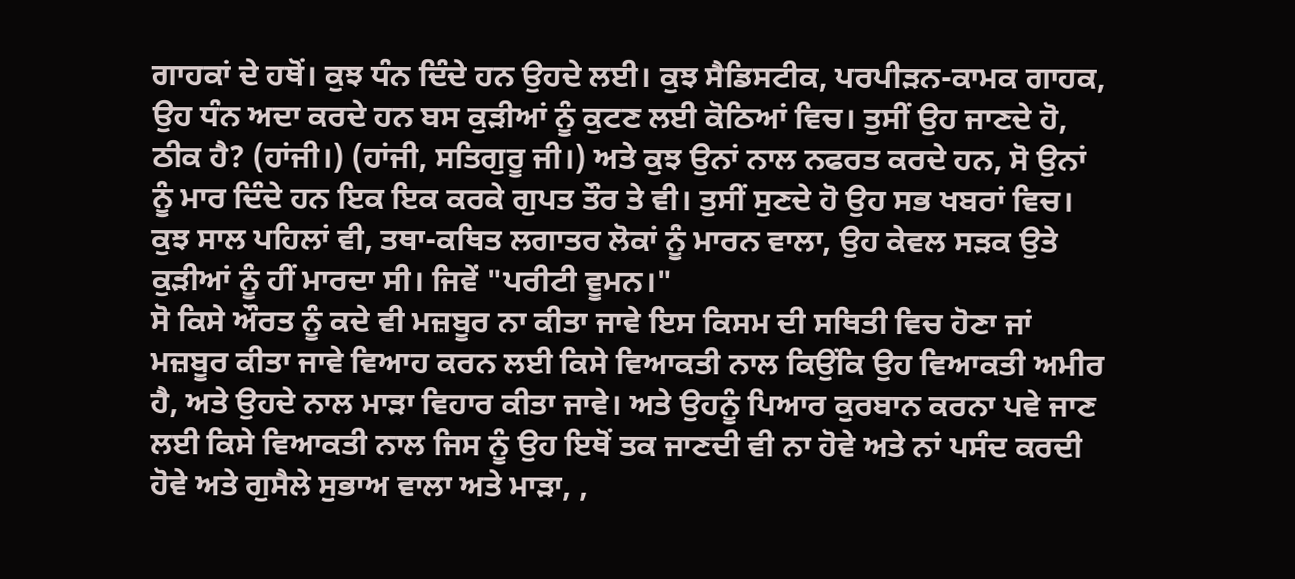ਗਾਹਕਾਂ ਦੇ ਹਥੋਂ। ਕੁਝ ਧੰਨ ਦਿੰਦੇ ਹਨ ਉਹਦੇ ਲਈ। ਕੁਝ ਸੈਡਿਸਟੀਕ, ਪਰਪੀੜਨ-ਕਾਮਕ ਗਾਹਕ, ਉਹ ਧੰਨ ਅਦਾ ਕਰਦੇ ਹਨ ਬਸ ਕੁੜੀਆਂ ਨੂੰ ਕੁਟਣ ਲਈ ਕੋਠਿਆਂ ਵਿਚ। ਤੁਸੀਂ ਉਹ ਜਾਣਦੇ ਹੋ, ਠੀਕ ਹੈ? (ਹਾਂਜੀ।) (ਹਾਂਜੀ, ਸਤਿਗੁਰੂ ਜੀ।) ਅਤੇ ਕੁਝ ਉਨਾਂ ਨਾਲ ਨਫਰਤ ਕਰਦੇ ਹਨ, ਸੋ ਉਨਾਂ ਨੂੰ ਮਾਰ ਦਿੰਦੇ ਹਨ ਇਕ ਇਕ ਕਰਕੇ ਗੁਪਤ ਤੌਰ ਤੇ ਵੀ। ਤੁਸੀਂ ਸੁਣਦੇ ਹੋ ਉਹ ਸਭ ਖਬਰਾਂ ਵਿਚ। ਕੁਝ ਸਾਲ ਪਹਿਲਾਂ ਵੀ, ਤਥਾ-ਕਥਿਤ ਲਗਾਤਰ ਲੋਕਾਂ ਨੂੰ ਮਾਰਨ ਵਾਲਾ, ਉਹ ਕੇਵਲ ਸੜਕ ਉਤੇ ਕੁੜੀਆਂ ਨੂੰ ਹੀਂ ਮਾਰਦਾ ਸੀ। ਜਿਵੇਂ "ਪਰੀਟੀ ਵੂਮਨ।"
ਸੋ ਕਿਸੇ ਔਰਤ ਨੂੰ ਕਦੇ ਵੀ ਮਜ਼ਬੂਰ ਨਾ ਕੀਤਾ ਜਾਵੇ ਇਸ ਕਿਸਮ ਦੀ ਸਥਿਤੀ ਵਿਚ ਹੋਣਾ ਜਾਂ ਮਜ਼ਬੂਰ ਕੀਤਾ ਜਾਵੇ ਵਿਆਹ ਕਰਨ ਲਈ ਕਿਸੇ ਵਿਆਕਤੀ ਨਾਲ ਕਿਉਂਕਿ ਉਹ ਵਿਆਕਤੀ ਅਮੀਰ ਹੈ, ਅਤੇ ਉਹਦੇ ਨਾਲ ਮਾੜਾ ਵਿਹਾਰ ਕੀਤਾ ਜਾਵੇ। ਅਤੇ ਉਹਨੂੰ ਪਿਆਰ ਕੁਰਬਾਨ ਕਰਨਾ ਪਵੇ ਜਾਣ ਲਈ ਕਿਸੇ ਵਿਆਕਤੀ ਨਾਲ ਜਿਸ ਨੂੰ ਉਹ ਇਥੋਂ ਤਕ ਜਾਣਦੀ ਵੀ ਨਾ ਹੋਵੇ ਅਤੇ ਨਾਂ ਪਸੰਦ ਕਰਦੀ ਹੋਵੇ ਅਤੇ ਗੁਸੈਲੇ ਸੁਭਾਅ ਵਾਲਾ ਅਤੇ ਮਾੜਾ, ,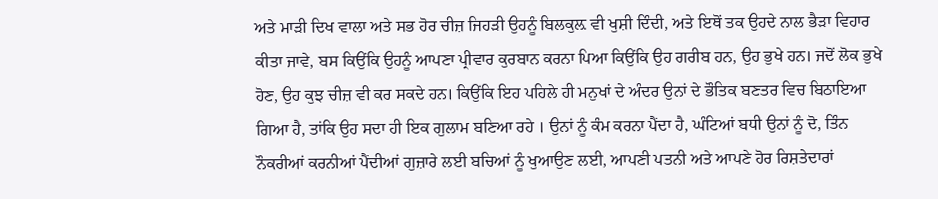ਅਤੇ ਮਾੜੀ ਦਿਖ ਵਾਲਾ ਅਤੇ ਸਭ ਹੋਰ ਚੀਜ਼ ਜਿਹੜੀ ਉਹਨੂੰ ਬਿਲਕੁਲ਼ ਵੀ ਖੁਸ਼ੀ ਦਿੰਦੀ, ਅਤੇ ਇਥੋਂ ਤਕ ਉਹਦੇ ਨਾਲ ਭੈੜਾ ਵਿਹਾਰ ਕੀਤਾ ਜਾਵੇ, ਬਸ ਕਿਉਂਕਿ ਉਹਨੂੰ ਆਪਣਾ ਪ੍ਰੀਵਾਰ ਕੁਰਬਾਨ ਕਰਨਾ ਪਿਆ ਕਿਉਂਕਿ ਉਹ ਗਰੀਬ ਹਨ, ਉਹ ਭੁਖੇ ਹਨ। ਜਦੋਂ ਲੋਕ ਭੁਖੇ ਹੋਣ, ਉਹ ਕੁਝ ਚੀਜ਼ ਵੀ ਕਰ ਸਕਦੇ ਹਨ। ਕਿਉਂਕਿ ਇਹ ਪਹਿਲੇ ਹੀ ਮਨੁਖਾਂ ਦੇ ਅੰਦਰ ਉਨਾਂ ਦੇ ਭੌਤਿਕ ਬਣਤਰ ਵਿਚ ਬਿਠਾਇਆ ਗਿਆ ਹੈ, ਤਾਂਕਿ ਉਹ ਸਦਾ ਹੀ ਇਕ ਗੁਲਾਮ ਬਣਿਆ ਰਹੇ । ਉਨਾਂ ਨੂੰ ਕੰਮ ਕਰਨਾ ਪੈਂਦਾ ਹੈ, ਘੰਟਿਆਂ ਬਧੀ ਉਨਾਂ ਨੂੰ ਦੋ, ਤਿੰਨ ਨੌਕਰੀਆਂ ਕਰਨੀਆਂ ਪੈਂਦੀਆਂ ਗੁਜ਼ਾਰੇ ਲਈ ਬਚਿਆਂ ਨੂੰ ਖੁਆਉਣ ਲਈ, ਆਪਣੀ ਪਤਨੀ ਅਤੇ ਆਪਣੇ ਹੋਰ ਰਿਸ਼ਤੇਦਾਰਾਂ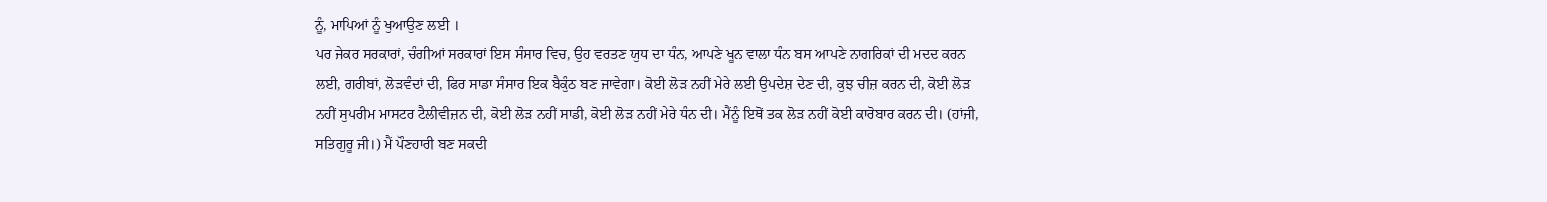ਨੂੰ, ਮਾਪਿਆਂ ਨੂੰ ਖੁਆਉਣ ਲਈ ।
ਪਰ ਜੇਕਰ ਸਰਕਾਰਾਂ, ਚੰਗੀਆਂ ਸਰਕਾਰਾਂ ਇਸ ਸੰਸਾਰ ਵਿਚ, ਉਹ ਵਰਤਣ ਯੁਧ ਦਾ ਧੰਨ, ਆਪਣੇ ਖੂਨ ਵਾਲਾ ਧੰਨ ਬਸ ਆਪਣੇ ਨਾਗਰਿਕਾਂ ਦੀ ਮਦਦ ਕਰਨ ਲਈ, ਗਰੀਬਾਂ, ਲੋੜਵੰਦਾਂ ਦੀ, ਫਿਰ ਸਾਡਾ ਸੰਸਾਰ ਇਕ ਬੈਕੁੰਠ ਬਣ ਜਾਵੇਗਾ। ਕੋਈ ਲੋੜ ਨਹੀਂ ਮੇਰੇ ਲਈ ਉਪਦੇਸ਼ ਦੇਣ ਦੀ, ਕੁਝ ਚੀਜ਼ ਕਰਨ ਦੀ, ਕੋਈ ਲੋੜ ਨਹੀਂ ਸੁਪਰੀਮ ਮਾਸਟਰ ਟੈਲੀਵੀਜ਼ਨ ਦੀ, ਕੋਈ ਲੋੜ ਨਹੀਂ ਸਾਡੀ, ਕੋਈ ਲੋੜ ਨਹੀਂ ਮੇਰੇ ਧੰਨ ਦੀ। ਮੈਂਨੂੰ ਇਥੋਂ ਤਕ ਲੋੜ ਨਹੀਂ ਕੋਈ ਕਾਰੋਬਾਰ ਕਰਨ ਦੀ। (ਹਾਂਜੀ, ਸਤਿਗੁਰੂ ਜੀ।) ਮੈਂ ਪੌਣਹਾਰੀ ਬਣ ਸਕਦੀ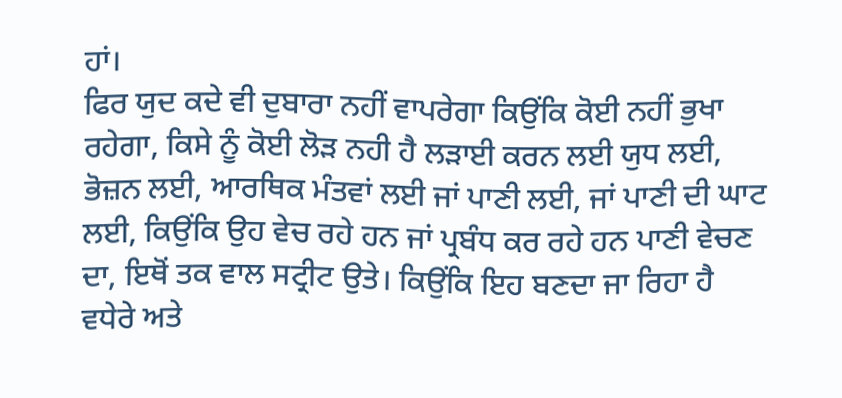ਹਾਂ।
ਫਿਰ ਯੁਦ ਕਦੇ ਵੀ ਦੁਬਾਰਾ ਨਹੀਂ ਵਾਪਰੇਗਾ ਕਿਉਂਕਿ ਕੋਈ ਨਹੀਂ ਭੁਖਾ ਰਹੇਗਾ, ਕਿਸੇ ਨੂੰ ਕੋਈ ਲੋੜ ਨਹੀ ਹੈ ਲੜਾਈ ਕਰਨ ਲਈ ਯੁਧ ਲਈ, ਭੋਜ਼ਨ ਲਈ, ਆਰਥਿਕ ਮੰਤਵਾਂ ਲਈ ਜਾਂ ਪਾਣੀ ਲਈ, ਜਾਂ ਪਾਣੀ ਦੀ ਘਾਟ ਲਈ, ਕਿਉਂਕਿ ਉਹ ਵੇਚ ਰਹੇ ਹਨ ਜਾਂ ਪ੍ਰਬੰਧ ਕਰ ਰਹੇ ਹਨ ਪਾਣੀ ਵੇਚਣ ਦਾ, ਇਥੋਂ ਤਕ ਵਾਲ ਸਟ੍ਰੀਟ ਉਤੇ। ਕਿਉਂਕਿ ਇਹ ਬਣਦਾ ਜਾ ਰਿਹਾ ਹੈ ਵਧੇਰੇ ਅਤੇ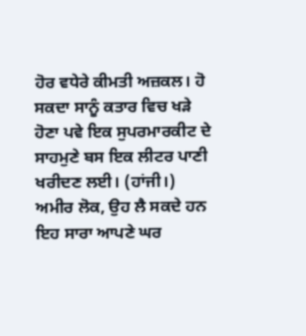ਹੋਰ ਵਧੇਰੇ ਕੀਮਤੀ ਅਜ਼ਕਲ। ਹੋ ਸਕਦਾ ਸਾਨੂੰ ਕਤਾਰ ਵਿਚ ਖੜੇ ਹੋਣਾ ਪਵੇ ਇਕ ਸੁਪਰਮਾਰਕੀਟ ਦੇ ਸਾਹਮੁਣੇ ਬਸ ਇਕ ਲੀਟਰ ਪਾਣੀ ਖਰੀਦਣ ਲਈ। (ਹਾਂਜੀ।) ਅਮੀਰ ਲੋਕ, ਉਹ ਲੈ ਸਕਦੇ ਹਨ ਇਹ ਸਾਰਾ ਆਪਣੇ ਘਰ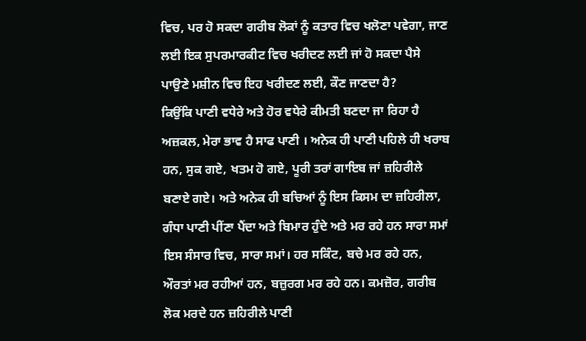ਵਿਚ, ਪਰ ਹੋ ਸਕਦਾ ਗਰੀਬ ਲੋਕਾਂ ਨੂੰ ਕਤਾਰ ਵਿਚ ਖਲੋਣਾ ਪਵੇਗਾ, ਜਾਣ ਲਈ ਇਕ ਸੁਪਰਮਾਰਕੀਟ ਵਿਚ ਖਰੀਦਣ ਲਈ ਜਾਂ ਹੋ ਸਕਦਾ ਪੈਸੇ ਪਾਉਣੇ ਮਸ਼ੀਨ ਵਿਚ ਇਹ ਖਰੀਦਣ ਲਈ, ਕੌਣ ਜਾਣਦਾ ਹੈ?
ਕਿਉਂਕਿ ਪਾਣੀ ਵਧੇਰੇ ਅਤੇ ਹੋਰ ਵਧੇਰੇ ਕੀਮਤੀ ਬਣਦਾ ਜਾ ਰਿਹਾ ਹੈ ਅਜ਼ਕਲ, ਮੇਰਾ ਭਾਵ ਹੈ ਸਾਫ ਪਾਣੀ । ਅਨੇਕ ਹੀ ਪਾਣੀ ਪਹਿਲੇ ਹੀ ਖਰਾਬ ਹਨ, ਸੁਕ ਗਏ, ਖਤਮ ਹੋ ਗਏ, ਪੂਰੀ ਤਰਾਂ ਗਾਇਬ ਜਾਂ ਜ਼ਹਿਰੀਲੇ ਬਣਾਏ ਗਏ। ਅਤੇ ਅਨੇਕ ਹੀ ਬਚਿਆਂ ਨੂੰ ਇਸ ਕਿਸਮ ਦਾ ਜ਼ਹਿਰੀਲਾ, ਗੰਧਾ ਪਾਣੀ ਪੀਂਣਾ ਪੈਂਦਾ ਅਤੇ ਬਿਮਾਰ ਹੁੰਦੇ ਅਤੇ ਮਰ ਰਹੇ ਹਨ ਸਾਰਾ ਸਮਾਂ ਇਸ ਸੰਸਾਰ ਵਿਚ, ਸਾਰਾ ਸਮਾਂ। ਹਰ ਸਕਿੰਟ, ਬਚੇ ਮਰ ਰਹੇ ਹਨ, ਔਰਤਾਂ ਮਰ ਰਹੀਆਂ ਹਨ, ਬਜ਼ੁਰਗ ਮਰ ਰਹੇ ਹਨ। ਕਮਜ਼ੋਰ, ਗਰੀਬ ਲੋਕ ਮਰਦੇ ਹਨ ਜ਼ਹਿਰੀਲੇ ਪਾਣੀ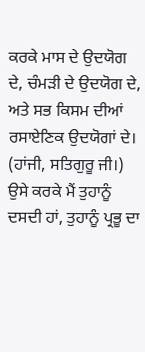ਕਰਕੇ ਮਾਸ ਦੇ ਉਦਯੋਗ ਦੇ, ਚੰਮੜੀ ਦੇ ਉਦਯੋਗ ਦੇ, ਅਤੇ ਸਭ ਕਿਸਮ ਦੀਆਂ ਰਸਾਏਣਿਕ ਉਦਯੋਗਾਂ ਦੇ। (ਹਾਂਜੀ, ਸਤਿਗੁਰੂ ਜੀ।)
ਉਸੇ ਕਰਕੇ ਮੈਂ ਤੁਹਾਨੂੰ ਦਸਦੀ ਹਾਂ, ਤੁਹਾਨੂੰ ਪ੍ਰਭੂ ਦਾ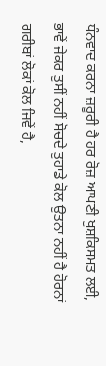ਧੰਨਵਾਦ ਕਰਨਾ ਜ਼ਰੂਰੀ ਹੈ ਹਰ ਰੋਜ਼ ਆਪਣੀ ਖੁਸ਼ਕਿਸਮਤ ਲਈ, ਭਾਵੇਂ ਜੇਕਰ ਤੁਸੀਂ ਨਹੀਂ ਸੋਚਦੇ ਤੁਹਾਡੇ ਕੋਲ ਉਤਨਾ ਨਹੀਂ ਹੈ ਹੋਰਨਾਂ ਗਰੀਬਾਂ ਲੋਕਾਂ ਕੋਲ ਜਿਵੇਂ ਹੈ,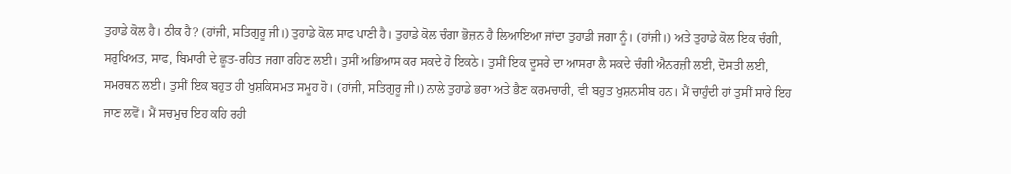ਤੁਹਾਡੇ ਕੋਲ ਹੈ। ਠੀਕ ਹੈ? (ਹਾਂਜੀ, ਸਤਿਗੁਰੂ ਜੀ।) ਤੁਹਾਡੇ ਕੋਲ ਸਾਫ ਪਾਣੀ ਹੈ। ਤੁਹਾਡੇ ਕੋਲ ਚੰਗਾ ਭੋਜ਼ਨ ਹੈ ਲਿਆਇਆ ਜਾਂਦਾ ਤੁਹਾਡੀ ਜਗਾ ਨੂੰ। (ਹਾਂਜੀ।) ਅਤੇ ਤੁਹਾਡੇ ਕੋਲ ਇਕ ਚੰਗੀ, ਸਰੁਖਿਅਤ, ਸਾਫ, ਬਿਮਾਰੀ ਦੇ ਛੂਤ-ਰਹਿਤ ਜਗਾ ਰਹਿਣ ਲਈ। ਤੁਸੀਂ ਅਭਿਆਸ ਕਰ ਸਕਦੇ ਹੋ ਇਕਠੇ। ਤੁਸੀਂ ਇਕ ਦੂਸਰੇ ਦਾ ਆਸਰਾ ਲੈ ਸਕਦੇ ਚੰਗੀ ਐਨਰਜ਼ੀ ਲਈ, ਦੋਸਤੀ ਲਈ, ਸਮਰਥਨ ਲਈ। ਤੁਸੀਂ ਇਕ ਬਹੁਤ ਹੀ ਖੁਸ਼ਕਿਸਮਤ ਸਮੂਹ ਹੋ। (ਹਾਂਜੀ, ਸਤਿਗੁਰੂ ਜੀ।) ਨਾਲੇ ਤੁਹਾਡੇ ਭਰਾ ਅਤੇ ਭੈਣ ਕਰਮਚਾਰੀ, ਵੀ ਬਹੁਤ ਖੁਸ਼ਨਸੀਬ ਹਨ। ਮੈਂ ਚਾਹੁੰਦੀ ਹਾਂ ਤੁਸੀਂ ਸਾਰੇ ਇਹ ਜਾਣ ਲਵੋਂ। ਮੈਂ ਸਚਮੁਚ ਇਹ ਕਹਿ ਰਹੀ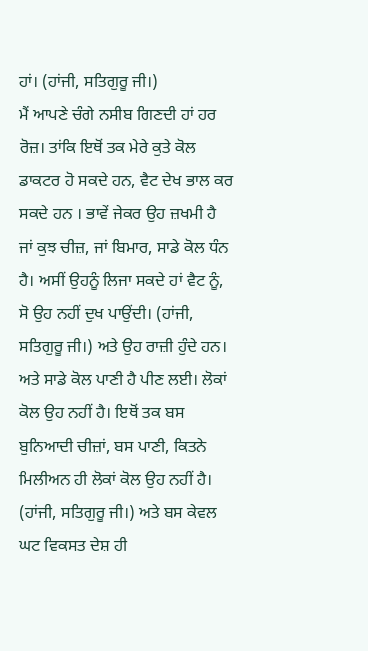ਹਾਂ। (ਹਾਂਜੀ, ਸਤਿਗੁਰੂ ਜੀ।)
ਮੈਂ ਆਪਣੇ ਚੰਗੇ ਨਸੀਬ ਗਿਣਦੀ ਹਾਂ ਹਰ ਰੋਜ਼। ਤਾਂਕਿ ਇਥੋਂ ਤਕ ਮੇਰੇ ਕੁਤੇ ਕੋਲ ਡਾਕਟਰ ਹੋ ਸਕਦੇ ਹਨ, ਵੈਟ ਦੇਖ ਭਾਲ ਕਰ ਸਕਦੇ ਹਨ । ਭਾਵੇਂ ਜੇਕਰ ਉਹ ਜ਼ਖਮੀ ਹੈ ਜਾਂ ਕੁਝ ਚੀਜ਼, ਜਾਂ ਬਿਮਾਰ, ਸਾਡੇ ਕੋਲ ਧੰਨ ਹੈ। ਅਸੀਂ ਉਹਨੂੰ ਲਿਜਾ ਸਕਦੇ ਹਾਂ ਵੈਟ ਨੂੰ, ਸੋ ਉਹ ਨਹੀਂ ਦੁਖ ਪਾਉਂਦੀ। (ਹਾਂਜੀ, ਸਤਿਗੁਰੂ ਜੀ।) ਅਤੇ ਉਹ ਰਾਜ਼ੀ ਹੁੰਦੇ ਹਨ। ਅਤੇ ਸਾਡੇ ਕੋਲ ਪਾਣੀ ਹੈ ਪੀਣ ਲਈ। ਲੋਕਾਂ ਕੋਲ ਉਹ ਨਹੀਂ ਹੈ। ਇਥੋਂ ਤਕ ਬਸ ਬੁਨਿਆਦੀ ਚੀਜ਼ਾਂ, ਬਸ ਪਾਣੀ, ਕਿਤਨੇ ਮਿਲੀਅਨ ਹੀ ਲੋਕਾਂ ਕੋਲ ਉਹ ਨਹੀਂ ਹੈ। (ਹਾਂਜੀ, ਸਤਿਗੁਰੂ ਜੀ।) ਅਤੇ ਬਸ ਕੇਵਲ ਘਟ ਵਿਕਸਤ ਦੇਸ਼ ਹੀ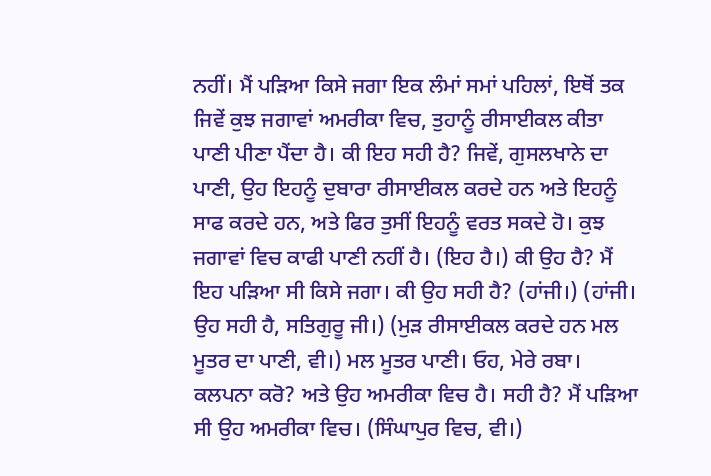ਨਹੀਂ। ਮੈਂ ਪੜਿਆ ਕਿਸੇ ਜਗਾ ਇਕ ਲੰਮਾਂ ਸਮਾਂ ਪਹਿਲਾਂ, ਇਥੋਂ ਤਕ ਜਿਵੇਂ ਕੁਝ ਜਗਾਵਾਂ ਅਮਰੀਕਾ ਵਿਚ, ਤੁਹਾਨੂੰ ਰੀਸਾਈਕਲ ਕੀਤਾ ਪਾਣੀ ਪੀਣਾ ਪੈਂਦਾ ਹੈ। ਕੀ ਇਹ ਸਹੀ ਹੈ? ਜਿਵੇਂ, ਗੁਸਲਖਾਨੇ ਦਾ ਪਾਣੀ, ਉਹ ਇਹਨੂੰ ਦੁਬਾਰਾ ਰੀਸਾਈਕਲ ਕਰਦੇ ਹਨ ਅਤੇ ਇਹਨੂੰ ਸਾਫ ਕਰਦੇ ਹਨ, ਅਤੇ ਫਿਰ ਤੁਸੀਂ ਇਹਨੂੰ ਵਰਤ ਸਕਦੇ ਹੋ। ਕੁਝ ਜਗਾਵਾਂ ਵਿਚ ਕਾਫੀ ਪਾਣੀ ਨਹੀਂ ਹੈ। (ਇਹ ਹੈ।) ਕੀ ਉਹ ਹੈ? ਮੈਂ ਇਹ ਪੜਿਆ ਸੀ ਕਿਸੇ ਜਗਾ। ਕੀ ਉਹ ਸਹੀ ਹੈ? (ਹਾਂਜੀ।) (ਹਾਂਜੀ। ਉਹ ਸਹੀ ਹੈ, ਸਤਿਗੁਰੂ ਜੀ।) (ਮੁੜ ਰੀਸਾਈਕਲ ਕਰਦੇ ਹਨ ਮਲ ਮੂਤਰ ਦਾ ਪਾਣੀ, ਵੀ।) ਮਲ ਮੂਤਰ ਪਾਣੀ। ਓਹ, ਮੇਰੇ ਰਬਾ। ਕਲਪਨਾ ਕਰੋ? ਅਤੇ ਉਹ ਅਮਰੀਕਾ ਵਿਚ ਹੈ। ਸਹੀ ਹੈ? ਮੈਂ ਪੜਿਆ ਸੀ ਉਹ ਅਮਰੀਕਾ ਵਿਚ। (ਸਿੰਘਾਪੁਰ ਵਿਚ, ਵੀ।)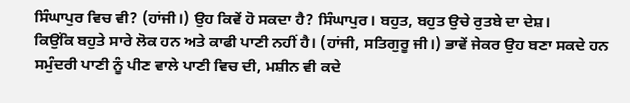ਸਿੰਘਾਪੁਰ ਵਿਚ ਵੀ? (ਹਾਂਜੀ।) ਉਹ ਕਿਵੇਂ ਹੋ ਸਕਦਾ ਹੈ? ਸਿੰਘਾਪੁਰ। ਬਹੁਤ, ਬਹੁਤ ਉਚੇ ਰੁਤਬੇ ਦਾ ਦੇਸ਼।
ਕਿਉਂਕਿ ਬਹੁਤੇ ਸਾਰੇ ਲੋਕ ਹਨ ਅਤੇ ਕਾਫੀ ਪਾਣੀ ਨਹੀਂ ਹੈ। (ਹਾਂਜੀ, ਸਤਿਗੁਰੂ ਜੀ।) ਭਾਵੇਂ ਜੇਕਰ ਉਹ ਬਣਾ ਸਕਦੇ ਹਨ ਸਮੁੰਦਰੀ ਪਾਣੀ ਨੂੰ ਪੀਣ ਵਾਲੇ ਪਾਣੀ ਵਿਚ ਦੀ, ਮਸ਼ੀਨ ਵੀ ਕਦੇ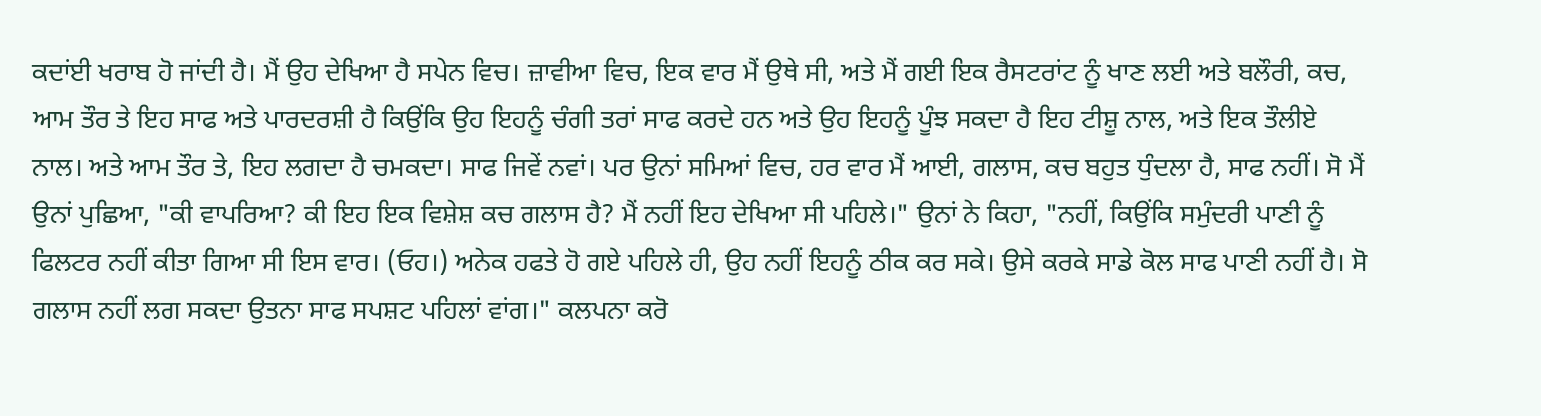ਕਦਾਂਈ ਖਰਾਬ ਹੋ ਜਾਂਦੀ ਹੈ। ਮੈਂ ਉਹ ਦੇਖਿਆ ਹੈ ਸਪੇਨ ਵਿਚ। ਜ਼ਾਵੀਆ ਵਿਚ, ਇਕ ਵਾਰ ਮੈਂ ਉਥੇ ਸੀ, ਅਤੇ ਮੈਂ ਗਈ ਇਕ ਰੈਸਟਰਾਂਟ ਨੂੰ ਖਾਣ ਲਈ ਅਤੇ ਬਲੌਰੀ, ਕਚ, ਆਮ ਤੌਰ ਤੇ ਇਹ ਸਾਫ ਅਤੇ ਪਾਰਦਰਸ਼ੀ ਹੈ ਕਿਉਂਕਿ ਉਹ ਇਹਨੂੰ ਚੰਗੀ ਤਰਾਂ ਸਾਫ ਕਰਦੇ ਹਨ ਅਤੇ ਉਹ ਇਹਨੂੰ ਪੂੰਝ ਸਕਦਾ ਹੈ ਇਹ ਟੀਸ਼ੂ ਨਾਲ, ਅਤੇ ਇਕ ਤੌਲੀਏ ਨਾਲ। ਅਤੇ ਆਮ ਤੌਰ ਤੇ, ਇਹ ਲਗਦਾ ਹੈ ਚਮਕਦਾ। ਸਾਫ ਜਿਵੇਂ ਨਵਾਂ। ਪਰ ਉਨਾਂ ਸਮਿਆਂ ਵਿਚ, ਹਰ ਵਾਰ ਮੈਂ ਆਈ, ਗਲਾਸ, ਕਚ ਬਹੁਤ ਧੁੰਦਲਾ ਹੈ, ਸਾਫ ਨਹੀਂ। ਸੋ ਮੈਂ ਉਨਾਂ ਪੁਛਿਆ, "ਕੀ ਵਾਪਰਿਆ? ਕੀ ਇਹ ਇਕ ਵਿਸ਼ੇਸ਼ ਕਚ ਗਲਾਸ ਹੈ? ਮੈਂ ਨਹੀਂ ਇਹ ਦੇਖਿਆ ਸੀ ਪਹਿਲੇ।" ਉਨਾਂ ਨੇ ਕਿਹਾ, "ਨਹੀਂ, ਕਿਉਂਕਿ ਸਮੁੰਦਰੀ ਪਾਣੀ ਨੂੰ ਫਿਲਟਰ ਨਹੀਂ ਕੀਤਾ ਗਿਆ ਸੀ ਇਸ ਵਾਰ। (ਓਹ।) ਅਨੇਕ ਹਫਤੇ ਹੋ ਗਏ ਪਹਿਲੇ ਹੀ, ਉਹ ਨਹੀਂ ਇਹਨੂੰ ਠੀਕ ਕਰ ਸਕੇ। ਉਸੇ ਕਰਕੇ ਸਾਡੇ ਕੋਲ ਸਾਫ ਪਾਣੀ ਨਹੀਂ ਹੈ। ਸੋ ਗਲਾਸ ਨਹੀਂ ਲਗ ਸਕਦਾ ਉਤਨਾ ਸਾਫ ਸਪਸ਼ਟ ਪਹਿਲਾਂ ਵਾਂਗ।" ਕਲਪਨਾ ਕਰੋ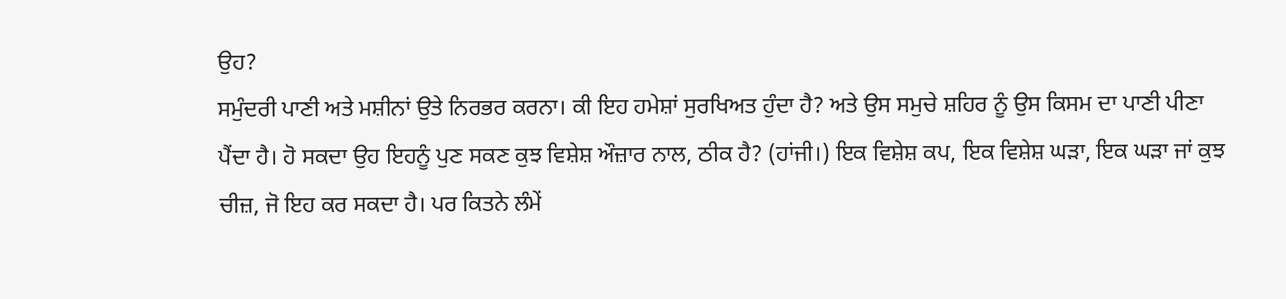ਉਹ?
ਸਮੁੰਦਰੀ ਪਾਣੀ ਅਤੇ ਮਸ਼ੀਨਾਂ ਉਤੇ ਨਿਰਭਰ ਕਰਨਾ। ਕੀ ਇਹ ਹਮੇਸ਼ਾਂ ਸੁਰਖਿਅਤ ਹੁੰਦਾ ਹੈ? ਅਤੇ ਉਸ ਸਮੁਚੇ ਸ਼ਹਿਰ ਨੂੰ ਉਸ ਕਿਸਮ ਦਾ ਪਾਣੀ ਪੀਣਾ ਪੈਂਦਾ ਹੈ। ਹੋ ਸਕਦਾ ਉਹ ਇਹਨੂੰ ਪੁਣ ਸਕਣ ਕੁਝ ਵਿਸ਼ੇਸ਼ ਔਜ਼ਾਰ ਨਾਲ, ਠੀਕ ਹੈ? (ਹਾਂਜੀ।) ਇਕ ਵਿਸ਼ੇਸ਼ ਕਪ, ਇਕ ਵਿਸ਼ੇਸ਼ ਘੜਾ, ਇਕ ਘੜਾ ਜਾਂ ਕੁਝ ਚੀਜ਼, ਜੋ ਇਹ ਕਰ ਸਕਦਾ ਹੈ। ਪਰ ਕਿਤਨੇ ਲੰਮੇਂ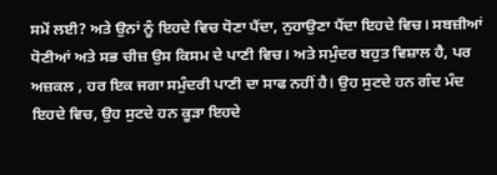ਸਮੇਂ ਲਈ? ਅਤੇ ਉਨਾਂ ਨੂੰ ਇਹਦੇ ਵਿਚ ਧੋਣਾ ਪੈਂਦਾ, ਨੁਹਾਉਣਾ ਪੈਂਦਾ ਇਹਦੇ ਵਿਚ। ਸਬਜ਼ੀਆਂ ਧੋਣੀਆਂ ਅਤੇ ਸਭ ਚੀਜ਼ ਉਸ ਕਿਸਮ ਦੇ ਪਾਣੀ ਵਿਚ। ਅਤੇ ਸਮੁੰਦਰ ਬਹੁਤ ਵਿਸ਼ਾਲ ਹੈ, ਪਰ ਅਜ਼ਕਲ , ਹਰ ਇਕ ਜਗਾ ਸਮੁੰਦਰੀ ਪਾਣੀ ਦਾ ਸਾਫ ਨਹੀਂ ਹੈ। ਉਹ ਸੁਟਦੇ ਹਨ ਗੰਦ ਮੰਦ ਇਹਦੇ ਵਿਚ, ਉਹ ਸੁਟਦੇ ਹਨ ਕੂੜਾ ਇਹਦੇ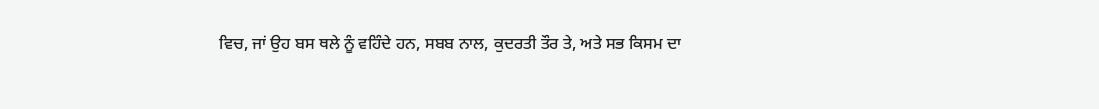ਵਿਚ, ਜਾਂ ਉਹ ਬਸ ਥਲੇ ਨੂੰ ਵਹਿੰਦੇ ਹਨ, ਸਬਬ ਨਾਲ, ਕੁਦਰਤੀ ਤੌਰ ਤੇ, ਅਤੇ ਸਭ ਕਿਸਮ ਦਾ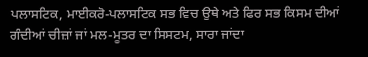ਪਲਾਸਟਿਕ, ਮਾਈਕਰੋ-ਪਲਾਸਟਿਕ ਸਭ ਵਿਚ ਉਥੇ ਅਤੇ ਫਿਰ ਸਭ ਕਿਸਮ ਦੀਆਂ ਗੰਦੀਆਂ ਚੀਜ਼ਾਂ ਜਾਂ ਮਲ-ਮੂਤਰ ਦਾ ਸਿਸਟਮ, ਸਾਰਾ ਜਾਂਦਾ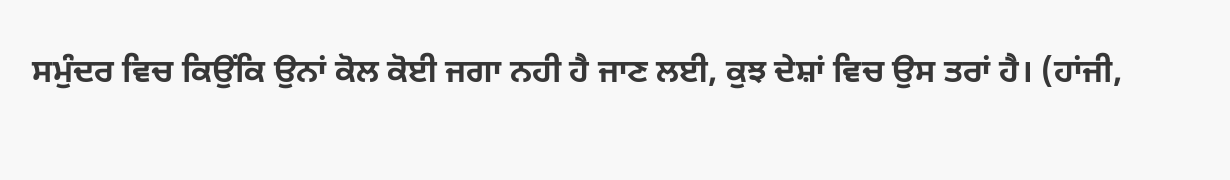ਸਮੁੰਦਰ ਵਿਚ ਕਿਉਂਕਿ ਉਨਾਂ ਕੋਲ ਕੋਈ ਜਗਾ ਨਹੀ ਹੈ ਜਾਣ ਲਈ, ਕੁਝ ਦੇਸ਼ਾਂ ਵਿਚ ਉਸ ਤਰਾਂ ਹੈ। (ਹਾਂਜੀ,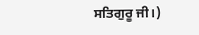ਸਤਿਗੁਰੂ ਜੀ।)